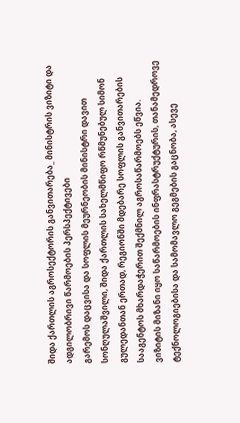შიდა ქართლის აგროსექტორის განვითარება_ მინისტრის ვიზიტი და ადგილობრივი წარმოების პერსპექტივები
გარემოს დაცვისა და სოფლის მეურნეობის მინისტრი დავით სონღულაშვილი, შიდა ქართლის სახელმწიფო რწმუნებულ სიმონ გულედანთან ერთად, რეგიონში მდებარე სოფლის განვითარების სააგენტოს მხარდაჭერით შექმნილ აგროსაწარმოებს ეწვია.
ვიზიტის მიზანი იყო საწარმოების ინფრასტრუქტურის, თანამედროვე ტექნოლოგიებისა და სამომავლო გეგმების გაცნობა, ასევე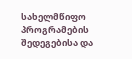სახელმწიფო პროგრამების შედეგებისა და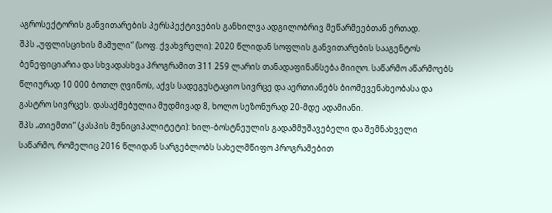აგროსექტორის განვითარების პერსპექტივების განხილვა ადგილობრივ მეწარმეებთან ერთად.
შპს „უფლისციხის მამული“ (სოფ. ქვახვრელი): 2020 წლიდან სოფლის განვითარების სააგენტოს ბენეფიციარია და სხვადასხვა პროგრამით 311 259 ლარის თანადაფინანსება მიიღო. საწარმო აწარმოებს წლიურად 10 000 ბოთლ ღვინოს, აქვს სადეგუსტაციო სივრცე და აერთიანებს ბიომევენახეობასა და გასტრო სივრცეს. დასაქმებულია მუდმივად 8, ხოლო სეზონურად 20-მდე ადამიანი.
შპს „თიემთი“ (კასპის მუნიციპალიტეტი): ხილ-ბოსტნეულის გადამმუშავებელი და შემნახველი საწარმო, რომელიც 2016 წლიდან სარგებლობს სახელმწიფო პროგრამებით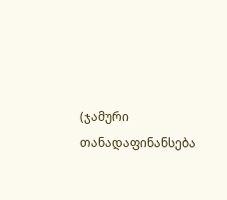(ჯამური თანადაფინანსება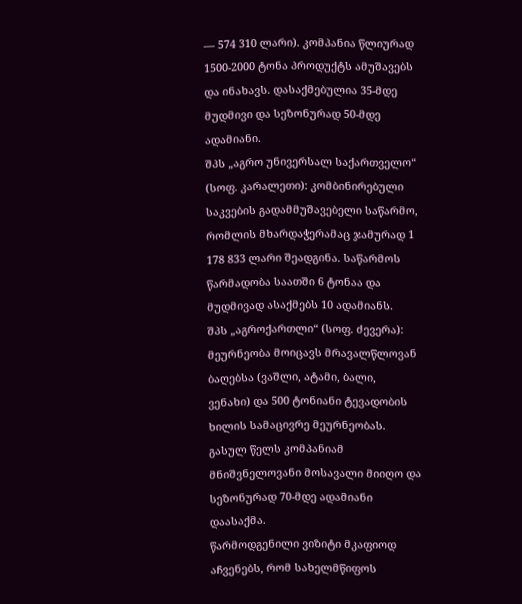— 574 310 ლარი). კომპანია წლიურად 1500-2000 ტონა პროდუქტს ამუშავებს და ინახავს. დასაქმებულია 35-მდე მუდმივი და სეზონურად 50-მდე ადამიანი.
შპს „აგრო უნივერსალ საქართველო“ (სოფ. კარალეთი): კომბინირებული საკვების გადამმუშავებელი საწარმო, რომლის მხარდაჭერამაც ჯამურად 1 178 833 ლარი შეადგინა. საწარმოს წარმადობა საათში 6 ტონაა და მუდმივად ასაქმებს 10 ადამიანს.
შპს „აგროქართლი“ (სოფ. ძევერა): მეურნეობა მოიცავს მრავალწლოვან ბაღებსა (ვაშლი, ატამი, ბალი, ვენახი) და 500 ტონიანი ტევადობის ხილის სამაცივრე მეურნეობას. გასულ წელს კომპანიამ მნიშვნელოვანი მოსავალი მიიღო და სეზონურად 70-მდე ადამიანი დაასაქმა.
წარმოდგენილი ვიზიტი მკაფიოდ აჩვენებს, რომ სახელმწიფოს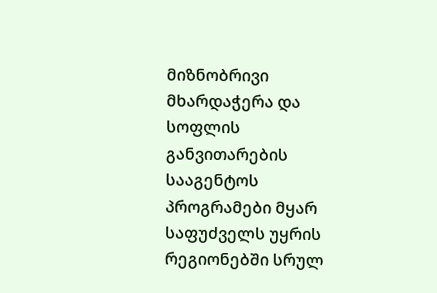მიზნობრივი მხარდაჭერა და სოფლის განვითარების სააგენტოს პროგრამები მყარ საფუძველს უყრის რეგიონებში სრულ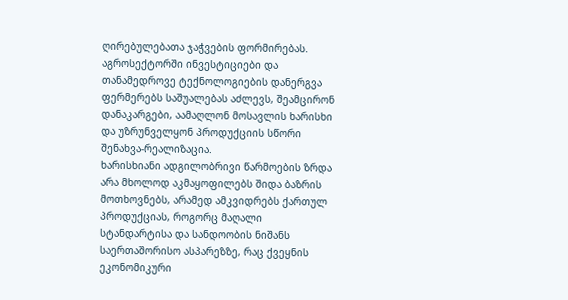ღირებულებათა ჯაჭვების ფორმირებას.
აგროსექტორში ინვესტიციები და თანამედროვე ტექნოლოგიების დანერგვა ფერმერებს საშუალებას აძლევს, შეამცირონ დანაკარგები, აამაღლონ მოსავლის ხარისხი და უზრუნველყონ პროდუქციის სწორი შენახვა-რეალიზაცია.
ხარისხიანი ადგილობრივი წარმოების ზრდა არა მხოლოდ აკმაყოფილებს შიდა ბაზრის მოთხოვნებს, არამედ ამკვიდრებს ქართულ პროდუქციას, როგორც მაღალი სტანდარტისა და სანდოობის ნიშანს საერთაშორისო ასპარეზზე, რაც ქვეყნის ეკონომიკური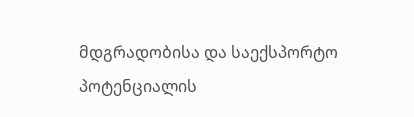მდგრადობისა და საექსპორტო პოტენციალის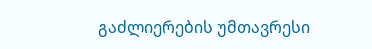გაძლიერების უმთავრესი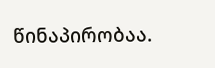წინაპირობაა.